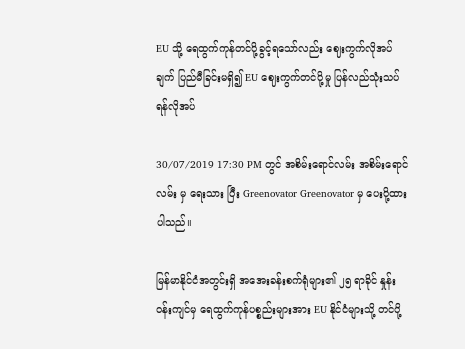EU သို့ ရေထွက်ကုန်တင်ပို့ခွင့်ရသော်လည်း ဈေးကွက်လိုအပ်ချက် ပြည်မီခြင်းမရှိ၍ EU ဈေးကွက်တင်ပို့မှု ပြန်လည်သုံးသပ်ရန်လိုအပ်

30/07/2019 17:30 PM တွင် အစိမ်းရောင်လမ်း အစိမ်းရောင်လမ်း မှ ရေးသား ပြီး Greenovator Greenovator မှ ပေးပို့ထားပါသည်။

မြန်မာနိုင်ငံအတွင်းရှိ အအေးခန်းစက်ရုံများ၏ ၂၅ ရာခိုင် နှုန်းဝန်းကျင်မှ ရေထွက်ကုန်ပစ္စည်းများအား EU နိုင်ငံများသို့ တင်ပို့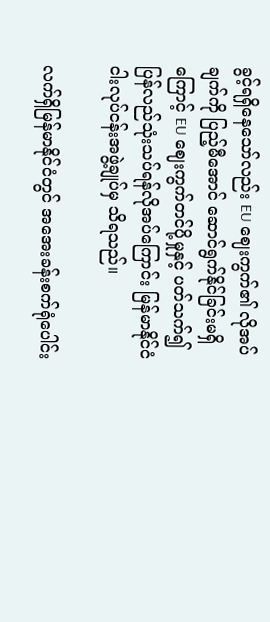ခွင့်ရရှိနေသော်လည်း EU ဈေးကွက်၏ လိုအပ်ချက်ကို ပြည့်မီအောင် ဆောင်ရွက်နိုင်ခြင်းမရှိကြောင့် EU ဈေးကွက်တင်ပို့မှုနှင့် ပတ်သက်၍ ပြန်လည်သုံးသပ်ရန်လိုအပ်ကြောင်း မြန်မာနိုင်ငံ ငါးလုပ်ငန်းအဖွဲ့ချုပ်မှ သိရသည်။

လက်ရှိမြန်မာနိုင်ငံတွင် အအေးခန်းစက်ရုံပေါင်း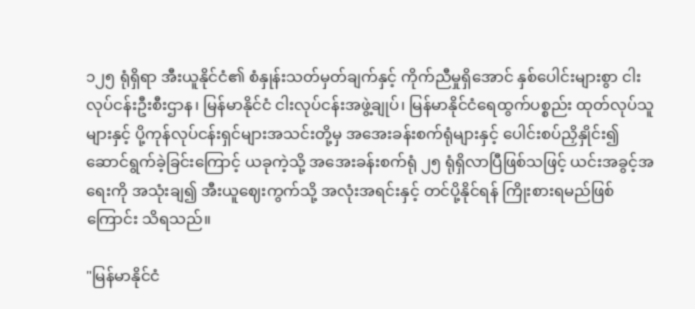၁၂၅ ရုံရှိရာ အီးယူနိုင်ငံ၏ စံနှုန်းသတ်မှတ်ချက်နှင့် ကိုက်ညီမှုရှိအောင် နှစ်ပေါင်းများစွာ ငါးလုပ်ငန်းဦးစီးဌာန၊ မြန်မာနိုင်ငံ ငါးလုပ်ငန်းအဖွဲ့ချုပ်၊ မြန်မာနိုင်ငံရေထွက်ပစ္စည်း ထုတ်လုပ်သူများနှင့် ပို့ကုန်လုပ်ငန်းရှင်များအသင်းတို့မှ အအေးခန်းစက်ရုံများနှင့် ပေါင်းစပ်ညှိနှိုင်း၍ ဆောင်ရွက်ခဲ့ခြင်းကြောင့် ယခုကဲ့သို့ အအေးခန်းစက်ရုံ ၂၅ ရုံရှိလာပြီဖြစ်သဖြင့် ယင်းအခွင့်အရေးကို အသုံးချ၍ အီးယူဈေးကွက်သို့ အလုံးအရင်းနှင့် တင်ပို့နိုင်ရန် ကြိုးစားရမည်ဖြစ်ကြောင်း သိရသည်။

"မြန်မာနိုင်ငံ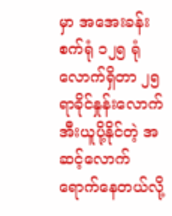မှာ အအေးခန်းစက်ရုံ ၁၂၅ ရုံလောက်ရှိတာ ၂၅ ရာခိုင်နှုန်းလောက် အီးယူပို့နိုင်တဲ့ အဆင့်လောက်ရောက်နေတယ်လို့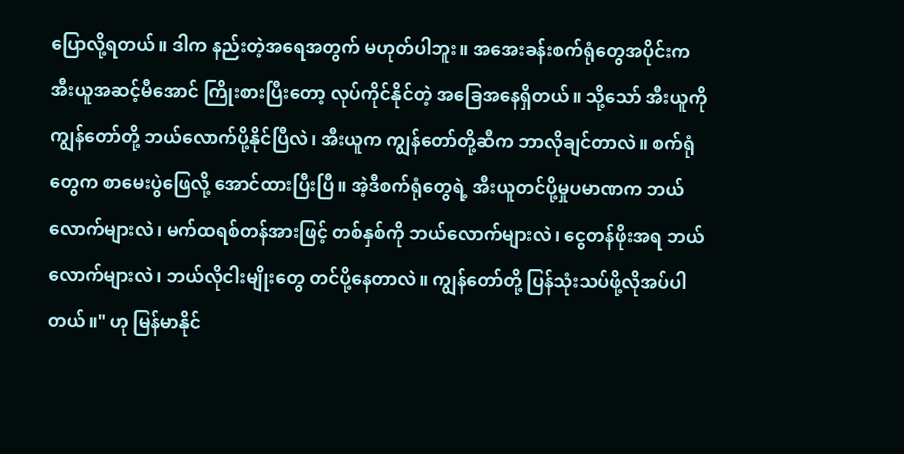ပြောလို့ရတယ်။ ဒါက နည်းတဲ့အရေအတွက် မဟုတ်ပါဘူး။ အအေးခန်းစက်ရုံတွေအပိုင်းက အီးယူအဆင့်မီအောင် ကြိုးစားပြီးတော့ လုပ်ကိုင်နိုင်တဲ့ အခြေအနေရှိတယ်။ သို့သော် အီးယူကို ကျွန်တော်တို့ ဘယ်လောက်ပို့နိုင်ပြီလဲ၊ အီးယူက ကျွန်တော်တို့ဆီက ဘာလိုချင်တာလဲ။ စက်ရုံတွေက စာမေးပွဲဖြေလို့ အောင်ထားပြီးပြီ။ အဲ့ဒီစက်ရုံတွေရဲ့ အီးယူတင်ပို့မှုပမာဏက ဘယ်လောက်များလဲ၊ မက်ထရစ်တန်အားဖြင့် တစ်နှစ်ကို ဘယ်လောက်များလဲ၊ ငွေတန်ဖိုးအရ ဘယ်လောက်များလဲ၊ ဘယ်လိုငါးမျိုးတွေ တင်ပို့နေတာလဲ။ ကျွန်တော်တို့ ပြန်သုံးသပ်ဖို့လိုအပ်ပါတယ်။" ဟု မြန်မာနိုင်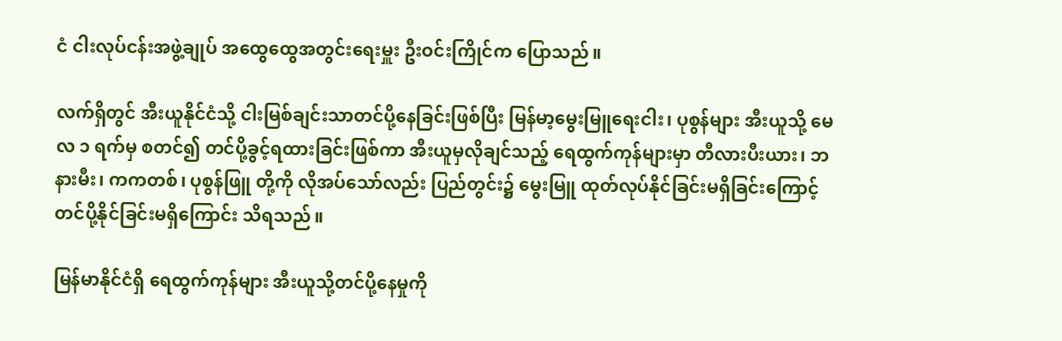ငံ ငါးလုပ်ငန်းအဖွဲ့ချုပ် အထွေထွေအတွင်းရေးမှူး ဦးဝင်းကြိုင်က ပြောသည်။

လက်ရှိတွင် အီးယူနိုင်ငံသို့ ငါးမြစ်ချင်းသာတင်ပို့နေခြင်းဖြစ်ပြီး မြန်မာ့မွေးမြူရေးငါး၊ ပုစွန်များ အီးယူသို့ မေလ ၁ ရက်မှ စတင်၍ တင်ပို့ခွင့်ရထားခြင်းဖြစ်ကာ အီးယူမှလိုချင်သည့် ရေထွက်ကုန်များမှာ တီလားပီးယား၊ ဘနားမီး၊ ကကတစ်၊ ပုစွန်ဖြူ တို့ကို လိုအပ်သော်လည်း ပြည်တွင်း၌ မွေးမြူ ထုတ်လုပ်နိုင်ခြင်းမရှိခြင်းကြောင့် တင်ပို့နိုင်ခြင်းမရှိကြောင်း သိရသည်။

မြန်မာနိုင်ငံရှိ ရေထွက်ကုန်များ အီးယူသို့တင်ပို့နေမှုကို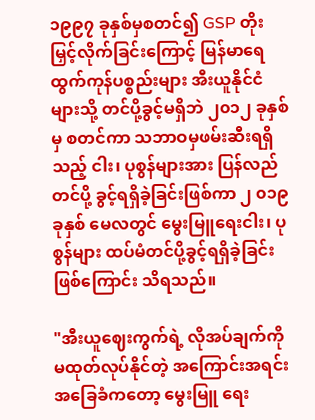၁၉၉၇ ခုနှစ်မှစတင်၍ GSP တိုးမြှင့်လိုက်ခြင်းကြောင့် မြန်မာရေထွက်ကုန်ပစ္စည်းများ အီးယူနိုင်ငံများသို့ တင်ပို့ခွင့်မရှိဘဲ ၂၀၁၂ ခုနှစ်မှ စတင်ကာ သဘာဝမှဖမ်းဆီးရရှိသည့် ငါး၊ ပုစွန်များအား ပြန်လည်တင်ပို့ ခွင့်ရရှိခဲ့ခြင်းဖြစ်ကာ ၂ ၀၁၉ ခုနှစ် မေလတွင် မွေးမြူရေးငါး၊ ပုစွန်များ ထပ်မံတင်ပို့ခွင့်ရရှိခဲ့ခြင်းဖြစ်ကြောင်း သိရသည်။

"အီးယူဈေးကွက်ရဲ့ လိုအပ်ချက်ကို မထုတ်လုပ်နိုင်တဲ့ အကြောင်းအရင်းအခြေခံကတော့ မွေးမြူ ရေး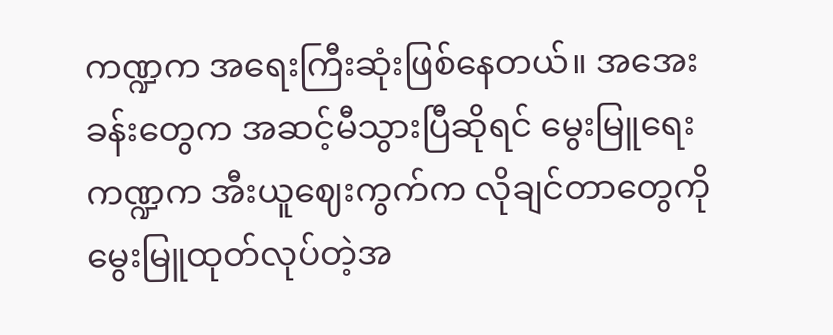ကဏ္ဍက အရေးကြီးဆုံးဖြစ်နေတယ်။ အအေးခန်းတွေက အဆင့်မီသွားပြီဆိုရင် မွေးမြူရေးကဏ္ဍက အီးယူဈေးကွက်က လိုချင်တာတွေကို မွေးမြူထုတ်လုပ်တဲ့အ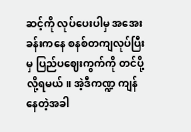ဆင့်ကို လုပ်ပေးပါမှ အအေးခန်းကနေ စနစ်တကျလုပ်ပြီးမှ ပြည်ပဈေးကွက်ကို တင်ပို့လို့ရမယ်။ အဲ့ဒီကဏ္ဍ ကျန်နေတဲ့အခါ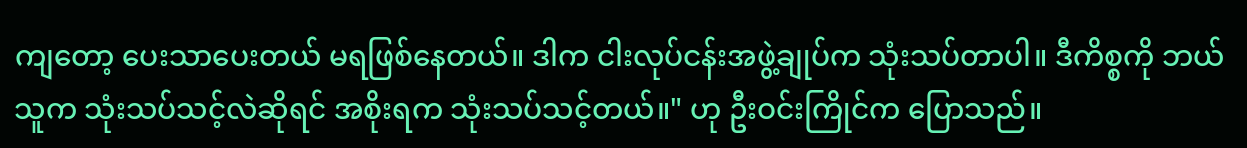ကျတော့ ပေးသာပေးတယ် မရဖြစ်နေတယ်။ ဒါက ငါးလုပ်ငန်းအဖွဲ့ချုပ်က သုံးသပ်တာပါ။ ဒီကိစ္စကို ဘယ်သူက သုံးသပ်သင့်လဲဆိုရင် အစိုးရက သုံးသပ်သင့်တယ်။" ဟု ဦးဝင်းကြိုင်က ပြောသည်။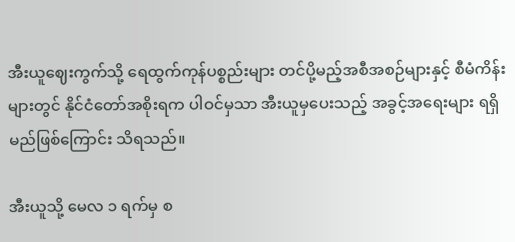အီးယူဈေးကွက်သို့ ရေထွက်ကုန်ပစ္စည်းများ တင်ပို့မည့်အစီအစဉ်များနှင့် စီမံကိန်းများတွင် နိုင်ငံတော်အစိုးရက ပါဝင်မှသာ အီးယူမှပေးသည့် အခွင့်အရေးများ ရရှိမည်ဖြစ်ကြောင်း သိရသည်။

အီးယူသို့ မေလ ၁ ရက်မှ စ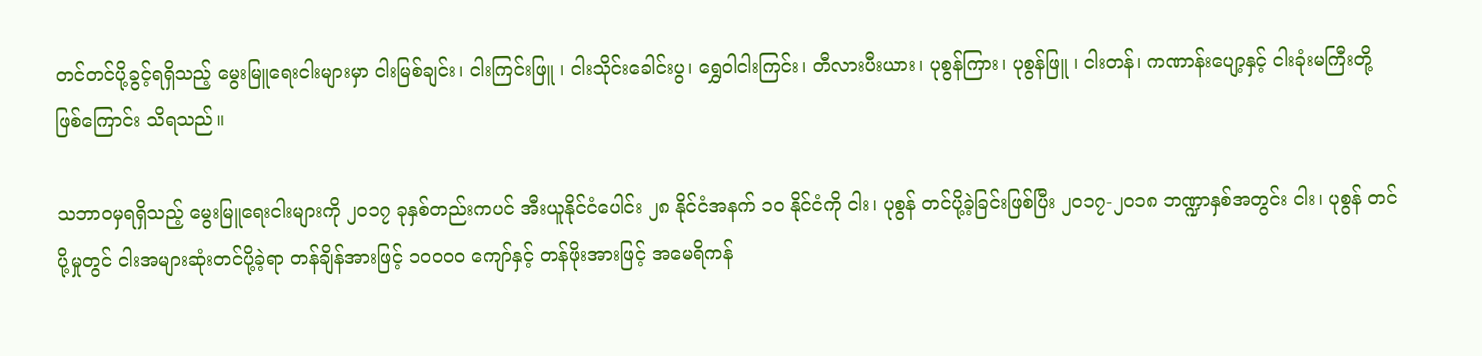တင်တင်ပို့ခွင့်ရရှိသည့် မွေးမြူရေးငါးများမှာ ငါးမြစ်ချင်း၊ ငါးကြင်းဖြူ ၊ ငါးသိုင်းခေါင်းပွ၊ ရွှေဝါငါးကြင်း၊ တီလားပီးယား၊ ပုစွန်ကြား၊ ပုစွန်ဖြူ ၊ ငါးတန်၊ ကဏာန်းပျော့နှင့် ငါးခုံးမကြီးတို့ဖြစ်ကြောင်း သိရသည်။

သဘာဝမှရရှိသည့် မွေးမြူရေးငါးများကို ၂၀၁၇ ခုနှစ်တည်းကပင် အီးယူနိုင်ငံပေါင်း ၂၈ နိုင်ငံအနက် ၁၀ နိုင်ငံကို ငါး၊ ပုစွန် တင်ပို့ခဲ့ခြင်းဖြစ်ပြီး ၂၀၁၇-၂၀၁၈ ဘဏ္ဍာနှစ်အတွင်း ငါး၊ ပုစွန် တင်ပို့မှုတွင် ငါးအများဆုံးတင်ပို့ခဲ့ရာ တန်ချိန်အားဖြင့် ၁၀၀၀၀ ကျော်နှင့် တန်ဖိုးအားဖြင့် အမေရိကန်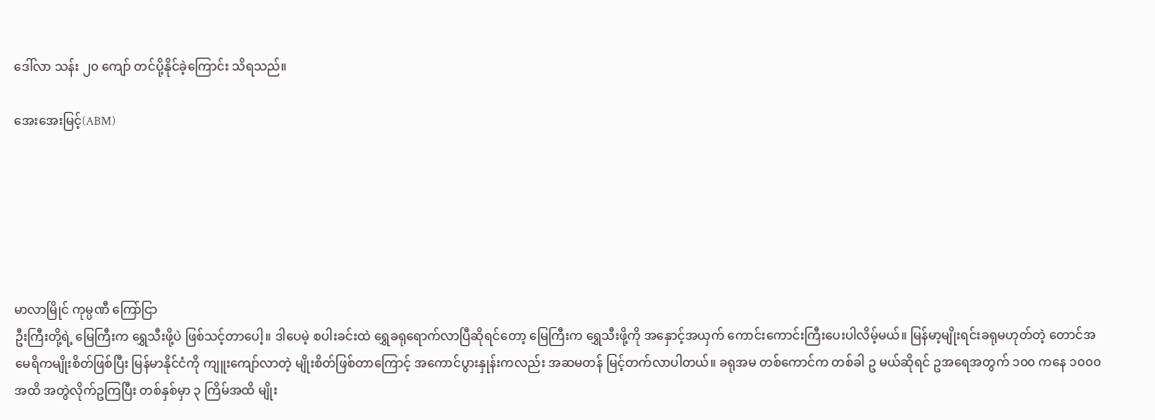ဒေါ်လာ သန်း ၂၀ ကျော် တင်ပို့နိုင်ခဲ့ကြောင်း သိရသည်။

အေးအေးမြင့်(ABM)






မာလာမြိုင် ကုမ္ပဏီ ကြော်ငြာ
ဦးကြီးတို့ရဲ့ မြေကြီးက ရွှေသီးဖို့ပဲ ဖြစ်သင့်တာပေါ့။ ဒါပေမဲ့ စပါးခင်းထဲ ရွှေခရုရောက်လာပြီဆိုရင်တော့ မြေကြီးက ရွှေသီးဖို့ကို အနှောင့်အယှက် ကောင်းကောင်းကြီးပေးပါလိမ့်မယ်။ မြန်မာ့မျိုးရင်းခရုမဟုတ်တဲ့ တောင်အမေရိကမျိုးစိတ်ဖြစ်ပြီး မြန်မာနိုင်ငံကို ကျူးကျော်လာတဲ့ မျိုးစိတ်ဖြစ်တာကြောင့် အကောင်ပွားနှုန်းကလည်း အဆမတန် မြင့်တက်လာပါတယ်။ ခရုအမ တစ်ကောင်က တစ်ခါ ဥ မယ်ဆိုရင် ဥအရေအတွက် ၁၀၀ ကနေ ၁၀၀၀ အထိ အတွဲလိုက်ဥကြပြီး တစ်နှစ်မှာ ၃ ကြိမ်အထိ မျိုး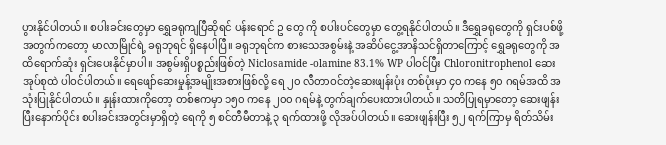ပွားနိုင်ပါတယ်။ စပါးခင်းတွေမှာ ရွှေခရုကျပြီဆိုရင် ပန်းရောင် ဥ တွေ ကို စပါးပင်တွေမှာ တွေ့ရနိုင်ပါတယ်။ ဒီရွှေခရုတွေကို ရှင်းပစ်ဖို့အတွက်ကတော့ မာလာမြိုင်ရဲ့ ခရုဘုရင် ရှိနေပါပြီ။ ခရုဘုရင်က စားသေအစွမ်းနဲ့ အဆိပ်ငွေ့အာနိသင်ရှိတာကြောင့် ရွှေခရုတွေကို အထိရောက်ဆုံး ရှင်းပေးနိုင်မှာပါ။ အစွမ်းရှိပစ္စည်းဖြစ်တဲ့ Niclosamide -olamine 83.1% WP ပါဝင်ပြီး Chloronitrophenol ဆေးအုပ်စုထဲ ပါဝင်ပါတယ်။ ရေဖျော်ဆေးမှုန့်အမျိုးအစားဖြစ်လို့ ရေ ၂၀ လီတာဝင်တဲ့ဆေးဖျန်းပုံး တစ်ပုံးမှာ ၄၀ ကနေ ၅၀ ဂရမ်အထိ အသုံးပြုနိုင်ပါတယ်။ နှုန်းထားကိုတော့ တစ်ဧကမှာ ၁၅၀ ကနေ ၂၀၀ ဂရမ်နဲ့ တွက်ချက်ပေးထားပါတယ်။ သတိပြုရမှာတော့ ဆေးဖျန်းပြီးနောက်ပိုင်း စပါးခင်းအတွင်းမှာရှိတဲ့ ရေကို ၅ စင်တီမီတာနဲ့ ၃ ရက်ထားဖို့ လိုအပ်ပါတယ်။ ဆေးဖျန်းပြီး ၅၂ ရက်ကြာမှ ရိတ်သိမ်း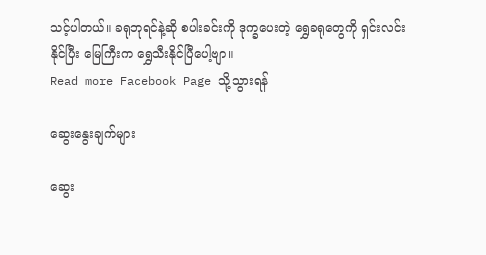သင့်ပါတယ်။ ခရုဘုရင်နဲ့ဆို စပါးခင်းကို ဒုက္ခပေးတဲ့ ရွှေခရုတွေကို ရှင်းလင်းနိုင်ပြီး မြေကြီးက ရွှေသီးနိုင်ပြီပေါ့ဗျာ။
Read more Facebook Page သို့သွားရန်

ဆွေးနွေးချက်များ

ဆွေး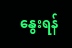နွေးရန်